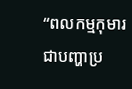“ពលកម្មកុមារជាបញ្ហាប្រ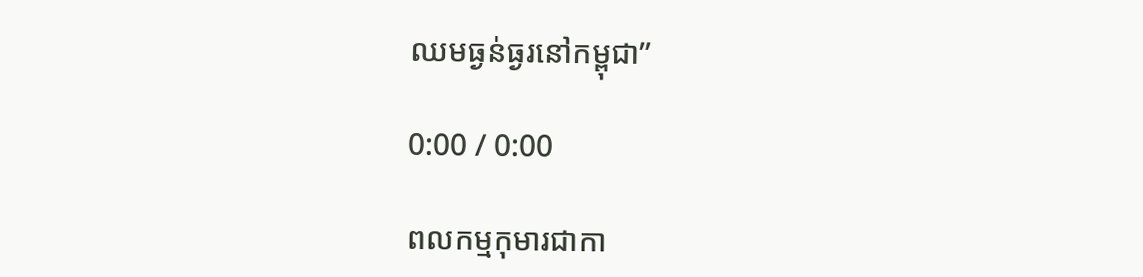ឈមធ្ងន់ធ្ងរនៅកម្ពុជា”

0:00 / 0:00

ពលកម្មកុមារជាកា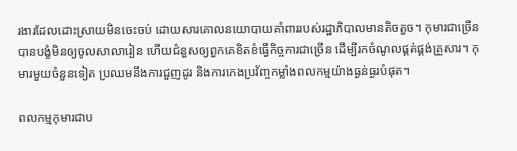រងារដែលដោះស្រាយមិនចេះចប់ ដោយសារគោលនយោបាយគាំពាររបស់រដ្ឋាភិបាលមានតិចតួច។ កុមារជាច្រើន បានបង្ខំមិនឲ្យចូលសាលារៀន ហើយជំនួសឲ្យពួកគេខិតខំធ្វើកិច្ចការជាច្រើន ដើម្បីរកចំណូលផ្គត់ផ្គង់គ្រួសារ។ កុមារមួយចំនួនទៀត ប្រឈមនឹងការជួញដូរ និងការកេងប្រវ័ញ្ចកម្លាំងពលកម្មយ៉ាងធ្ងន់ធ្ងរបំផុត។

ពលកម្មកុមារជាប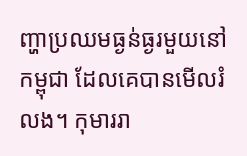ញ្ហាប្រឈមធ្ងន់ធ្ងរមួយនៅកម្ពុជា ដែលគេបានមើលរំលង។ កុមាររា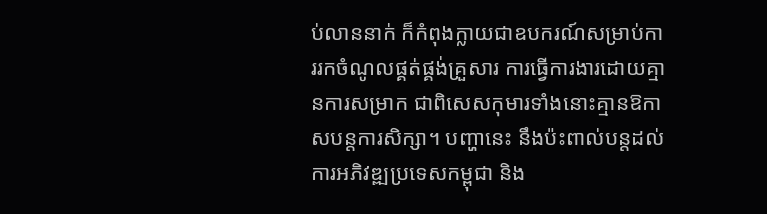ប់លាននាក់ ក៏កំពុងក្លាយជាឧបករណ៍សម្រាប់ការរកចំណូលផ្គត់ផ្គង់គ្រួសារ ការធ្វើការងារដោយគ្មានការសម្រាក ជាពិសេសកុមារទាំងនោះគ្មានឱកាសបន្តការសិក្សា។ បញ្ហានេះ នឹងប៉ះពាល់បន្តដល់ការអភិវឌ្ឍប្រទេសកម្ពុជា និង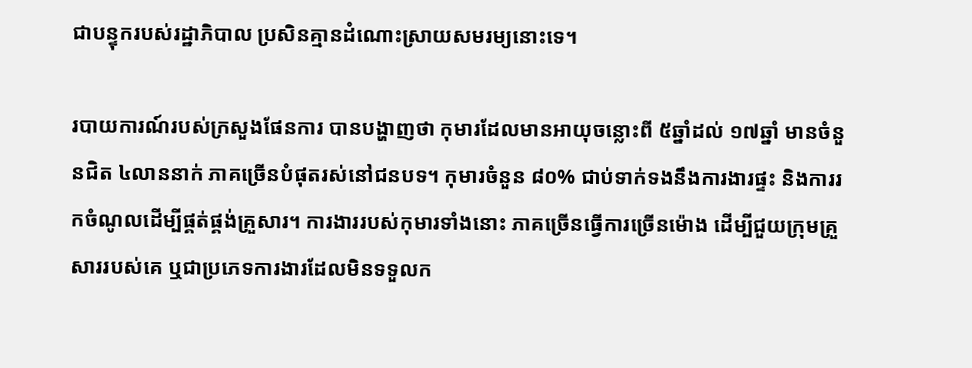ជាបន្ទុករបស់រដ្ឋាភិបាល ប្រសិនគ្មានដំណោះស្រាយសមរម្យនោះទេ។

របាយការណ៍របស់ក្រសួងផែនការ បានបង្ហាញថា កុមារដែលមានអាយុចន្លោះពី ៥ឆ្នាំដល់ ១៧ឆ្នាំ មានចំនួនជិត ៤លាននាក់ ភាគច្រើនបំផុតរស់នៅជនបទ។ កុមារចំនួន ៨០% ជាប់ទាក់ទងនឹងការងារផ្ទះ និងការរកចំណូលដើម្បីផ្គត់ផ្គង់គ្រួសារ។ ការងាររបស់កុមារទាំងនោះ ភាគច្រើនធ្វើការច្រើនម៉ោង ដើម្បីជួយក្រុមគ្រួសាររបស់គេ ឬជាប្រភេទការងារដែលមិនទទួលក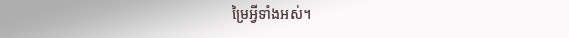ម្រៃអ្វីទាំងអស់។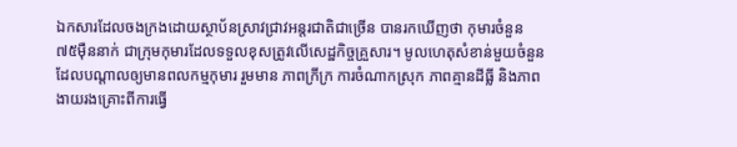ឯកសារដែលចងក្រងដោយស្ថាប័នស្រាវជ្រាវអន្តរជាតិជាច្រើន បានរកឃើញថា កុមារចំនួន ៧៥ម៉ឺននាក់ ជាក្រុមកុមារដែលទទួលខុសត្រូវលើសេដ្ឋកិច្ចគ្រួសារ។ មូលហេតុសំខាន់មួយចំនួនដែលបណ្ដាលឲ្យមានពលកម្មកុមារ រួមមាន ភាពក្រីក្រ ការចំណាកស្រុក ភាពគ្មានដីធ្លី និងភាពងាយរងគ្រោះពីការធ្វើ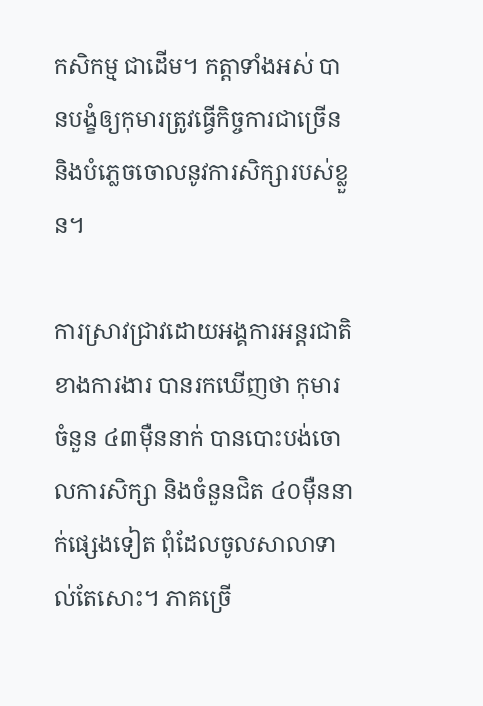កសិកម្ម ជាដើម។ កត្តាទាំងអស់ បានបង្ខំឲ្យកុមារត្រូវធ្វើកិច្ចការជាច្រើន និងបំភ្លេចចោលនូវការសិក្សារបស់ខ្លួន។

ការស្រាវជ្រាវដោយអង្គការអន្តរជាតិខាងការងារ បានរកឃើញថា កុមារចំនួន ៤៣ម៉ឺននាក់ បានបោះបង់ចោលការសិក្សា និងចំនួនជិត ៤០ម៉ឺននាក់ផ្សេងទៀត ពុំដែលចូលសាលាទាល់តែសោះ។ ភាគច្រើ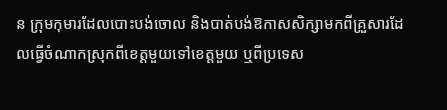ន ក្រុមកុមារដែលបោះបង់ចោល និងបាត់បង់ឱកាសសិក្សាមកពីគ្រួសារដែលធ្វើចំណាកស្រុកពីខេត្តមួយទៅខេត្តមួយ ឬពីប្រទេស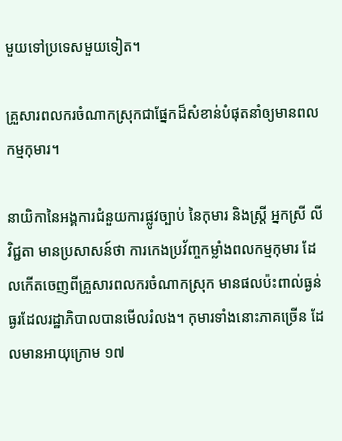មួយទៅប្រទេសមួយទៀត។

គ្រួសារពលករចំណាកស្រុកជាផ្នែកដ៏សំខាន់បំផុតនាំឲ្យមានពលកម្មកុមារ។

នាយិកានៃអង្គការជំនួយការផ្លូវច្បាប់ នៃកុមារ និងស្ត្រី អ្នកស្រី លី វិជ្ជតា មានប្រសាសន៍ថា ការកេងប្រវ័ញ្ចកម្លាំងពលកម្មកុមារ ដែលកើតចេញពីគ្រួសារពលករចំណាកស្រុក មានផលប៉ះពាល់ធ្ងន់ធ្ងរដែលរដ្ឋាភិបាលបានមើលរំលង។ កុមារទាំងនោះភាគច្រើន ដែលមានអាយុក្រោម ១៧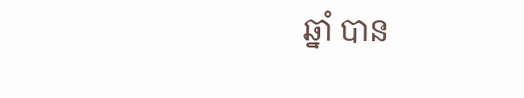ឆ្នាំ បាន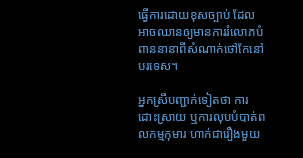ធ្វើការដោយខុសច្បាប់ ដែលអាចឈានឲ្យមានការរំលោភបំពាននានាពីសំណាក់ថៅកែនៅបរទេស។

អ្នកស្រីបញ្ជាក់ទៀតថា ការដោះស្រាយ ឬការលុបបំបាត់ពលកម្មកុមារ ហាក់ជារឿងមួយ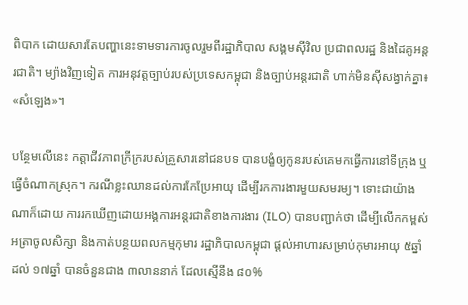ពិបាក ដោយសារតែបញ្ហានេះទាមទារការចូលរួមពីរដ្ឋាភិបាល សង្គមស៊ីវិល ប្រជាពលរដ្ឋ និងដៃគូអន្តរជាតិ។ ម្យ៉ាងវិញទៀត ការអនុវត្តច្បាប់របស់ប្រទេសកម្ពុជា និងច្បាប់អន្តរជាតិ ហាក់មិនស៊ីសង្វាក់គ្នា៖ «សំឡេង»។

បន្ថែមលើនេះ កត្តាជីវភាពក្រីក្ររបស់គ្រួសារនៅជនបទ បានបង្ខំឲ្យកូនរបស់គេមកធ្វើការនៅទីក្រុង ឬធ្វើចំណាកស្រុក។ ករណីខ្លះឈានដល់ការកែប្រែអាយុ ដើម្បីរកការងារមួយសមរម្យ។ ទោះជាយ៉ាងណាក៏ដោយ ការរកឃើញដោយអង្គការអន្តរជាតិខាងការងារ (ILO) បានបញ្ជាក់ថា ដើម្បីលើកកម្ពស់អត្រាចូលសិក្សា និងកាត់បន្ថយពលកម្មកុមារ រដ្ឋាភិបាលកម្ពុជា ផ្ដល់អាហារសម្រាប់កុមារអាយុ ៥ឆ្នាំដល់ ១៧ឆ្នាំ បានចំនួនជាង ៣លាននាក់ ដែលស្មើនឹង ៨០%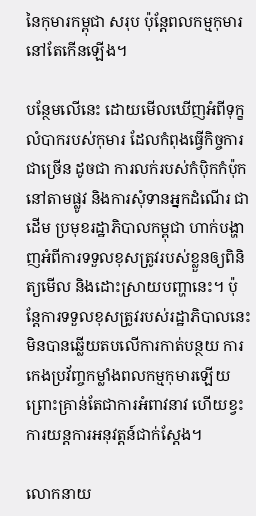នៃកុមារកម្ពុជា សរុប ប៉ុន្តែពលកម្មកុមារនៅតែកើនឡើង។

បន្ថែមលើនេះ ដោយមើលឃើញអំពីទុក្ខលំបាករបស់កុមារ ដែលកំពុងធ្វើកិច្ចការជាច្រើន ដូចជា ការលក់របស់កំប៉ិកកំប៉ុកនៅតាមផ្លូវ និងការសុំទានអ្នកដំណើរ ជាដើម ប្រមុខរដ្ឋាភិបាលកម្ពុជា ហាក់បង្ហាញអំពីការទទួលខុសត្រូវរបស់ខ្លួនឲ្យពិនិត្យមើល និងដោះស្រាយបញ្ហានេះ។ ប៉ុន្តែការទទួលខុសត្រូវរបស់រដ្ឋាភិបាលនេះ មិនបានឆ្លើយតបលើការកាត់បន្ថយ ការកេងប្រវ័ញ្ចកម្លាំងពលកម្មកុមារឡើយ ព្រោះគ្រាន់តែជាការអំពាវនាវ ហើយខ្វះការយន្តការអនុវត្តន៍ជាក់ស្ដែង។

លោកនាយ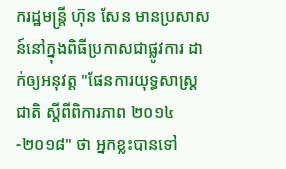ករដ្ឋមន្ត្រី ហ៊ុន សែន មានប្រសាសន៍នៅក្នុងពិធីប្រកាសជាផ្លូវការ ដាក់ឲ្យអនុវត្ត "ផែនការយុទ្ធសាស្ត្រជាតិ ស្ដីពីពិការភាព ២០១៤-២០១៨" ថា អ្នកខ្លះបានទៅ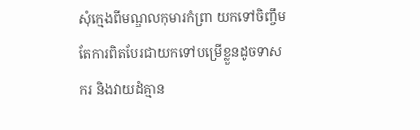សុំក្មេងពីមណ្ឌលកុមារកំព្រា យកទៅចិញ្ចឹម តែការពិតបែរជាយកទៅបម្រើខ្លួនដូចទាសករ និងវាយដំគ្មាន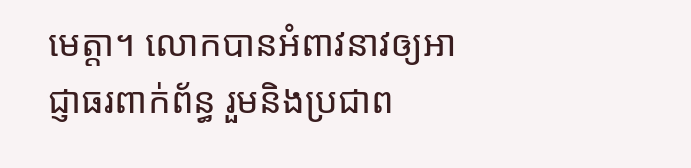មេត្តា។ លោកបានអំពាវនាវឲ្យអាជ្ញាធរពាក់ព័ន្ធ រួមនិងប្រជាព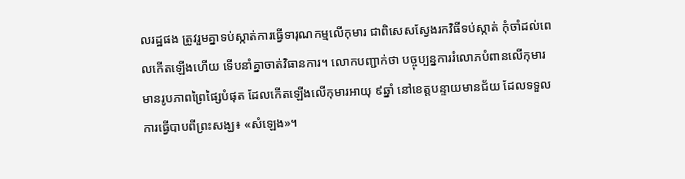លរដ្ឋផង ត្រូវរួមគ្នាទប់ស្កាត់ការធ្វើទារុណកម្មលើកុមារ ជាពិសេសស្វែងរកវិធីទប់ស្កាត់ កុំចាំដល់ពេលកើតឡើងហើយ ទើបនាំគ្នាចាត់វិធានការ។ លោកបញ្ជាក់ថា បច្ចុប្បន្នការរំលោភបំពានលើកុមារមានរូបភាពព្រៃផ្សៃបំផុត ដែលកើតឡើងលើកុមារអាយុ ៩ឆ្នាំ នៅខេត្តបន្ទាយមានជ័យ ដែលទទួលការធ្វើបាបពីព្រះសង្ឃ៖ «សំឡេង»។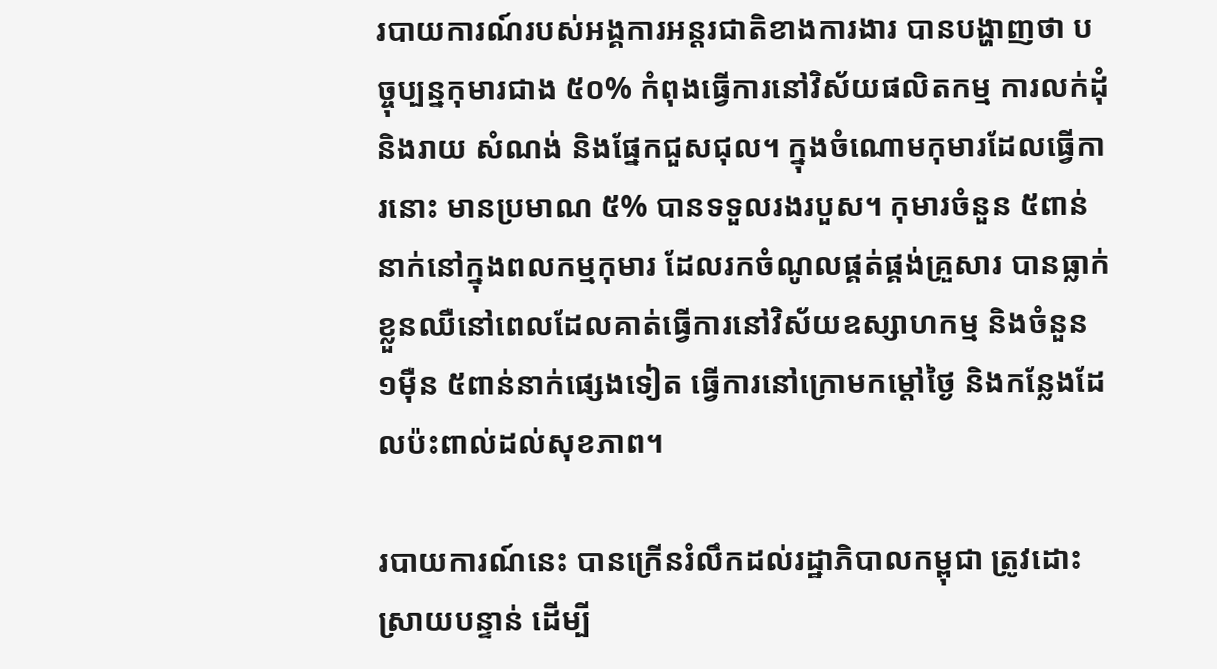របាយការណ៍របស់អង្គការអន្តរជាតិខាងការងារ បានបង្ហាញថា បច្ចុប្បន្នកុមារជាង ៥០% កំពុងធ្វើការនៅវិស័យផលិតកម្ម ការលក់ដុំ និងរាយ សំណង់ និងផ្នែកជួសជុល។ ក្នុងចំណោមកុមារដែលធ្វើការនោះ មានប្រមាណ ៥% បានទទួលរងរបួស។ កុមារចំនួន ៥ពាន់នាក់នៅក្នុងពលកម្មកុមារ ដែលរកចំណូលផ្គត់ផ្គង់គ្រួសារ បានធ្លាក់ខ្លួនឈឺនៅពេលដែលគាត់ធ្វើការនៅវិស័យឧស្សាហកម្ម និងចំនួន ១ម៉ឺន ៥ពាន់នាក់ផ្សេងទៀត ធ្វើការនៅក្រោមកម្ដៅថ្ងៃ និងកន្លែងដែលប៉ះពាល់ដល់សុខភាព។

របាយការណ៍នេះ បានក្រើនរំលឹកដល់រដ្ឋាភិបាលកម្ពុជា ត្រូវដោះស្រាយបន្ទាន់ ដើម្បី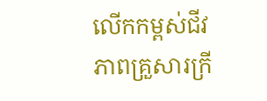លើកកម្ពស់ជីវភាពគ្រួសារក្រី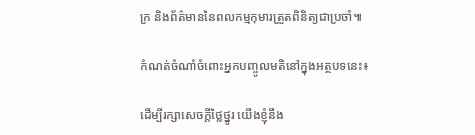ក្រ និងព័ត៌មាននៃពលកម្មកុមារត្រួតពិនិត្យជាប្រចាំ៕

កំណត់ចំណាំចំពោះអ្នកបញ្ចូលមតិនៅក្នុងអត្ថបទនេះ៖

ដើម្បីរក្សាសេចក្ដីថ្លៃថ្នូរ យើងខ្ញុំនឹង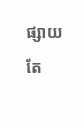ផ្សាយតែ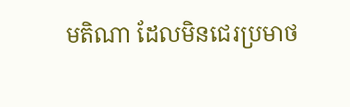មតិណា ដែលមិនជេរប្រមាថ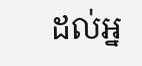ដល់អ្ន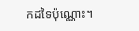កដទៃប៉ុណ្ណោះ។